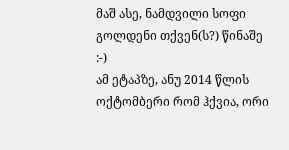მაშ ასე, ნამდვილი სოფი გოლდენი თქვენ(ს?) წინაშე :-)
ამ ეტაპზე, ანუ 2014 წლის ოქტომბერი რომ ჰქვია, ორი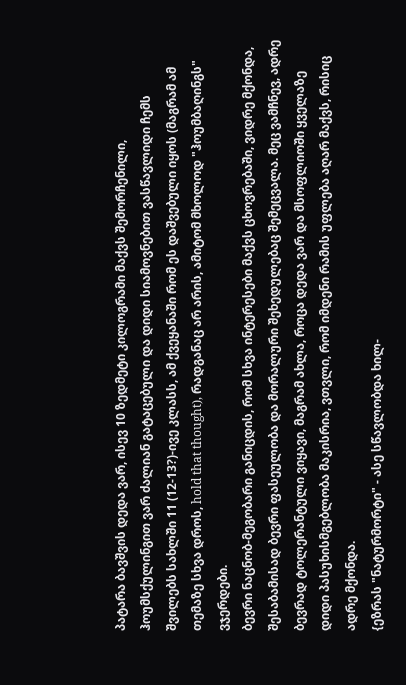პატარა ბავშვის დედა ვარ, ისევ 10 ზედმეტი კილოგრამი მაქვს შემორჩენილი, ჰოუმსქულინგით ვარ ძალიან გატაცებული და დიდი სიამოვნებით ვასწავლიდი ჩემს შვილებს სახლში 11 (12-13?)-ივე კლასს, ამ ქვეყანაში რომ ეს დაშვებული იყოს (მაგრამ ამ თემაზე სხვა დროს, hold that thought), რადგანაც არ არის, ამიტომ მხოლოდ "ჰოუმბაღინგს" ვჯერდები.
ბევრი ნაცნობ-მეგობარი განიცდის, რომ სხვა ინტერესები მაქვს ცხოვრებაში, ვიდრე მქონდა, შესაბამისად ბევრი ფასეულობა და მორალური შეხედულებაც შემეცვალა. მეც ვამჩნევ, ადრე ბევრად ტოლერანტული ვიყავი, მაგრამ ახლა, როცა დედა ვარ და მსოფლიოში ყველაზე დიდი პასუხისმგებლობა მაკისრია, ვთვლი, რომ იმდენი რამის უფლება აღარ მაქვს, რისიც ადრე მქონდა.
{ეზრას "ნატურმორტი" - ასე სწავლობდა ხილ-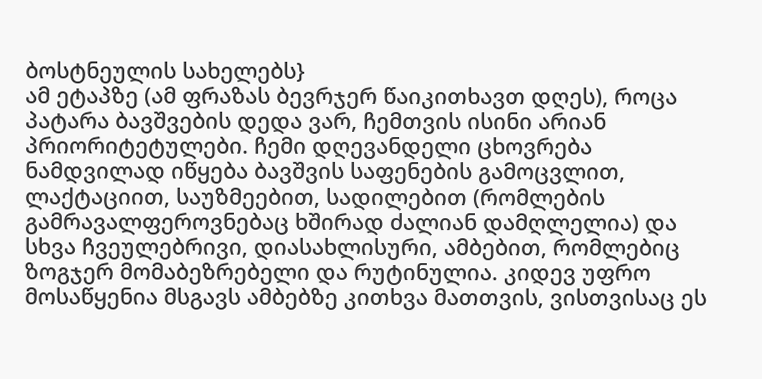ბოსტნეულის სახელებს}
ამ ეტაპზე (ამ ფრაზას ბევრჯერ წაიკითხავთ დღეს), როცა პატარა ბავშვების დედა ვარ, ჩემთვის ისინი არიან პრიორიტეტულები. ჩემი დღევანდელი ცხოვრება ნამდვილად იწყება ბავშვის საფენების გამოცვლით, ლაქტაციით, საუზმეებით, სადილებით (რომლების გამრავალფეროვნებაც ხშირად ძალიან დამღლელია) და სხვა ჩვეულებრივი, დიასახლისური, ამბებით, რომლებიც ზოგჯერ მომაბეზრებელი და რუტინულია. კიდევ უფრო მოსაწყენია მსგავს ამბებზე კითხვა მათთვის, ვისთვისაც ეს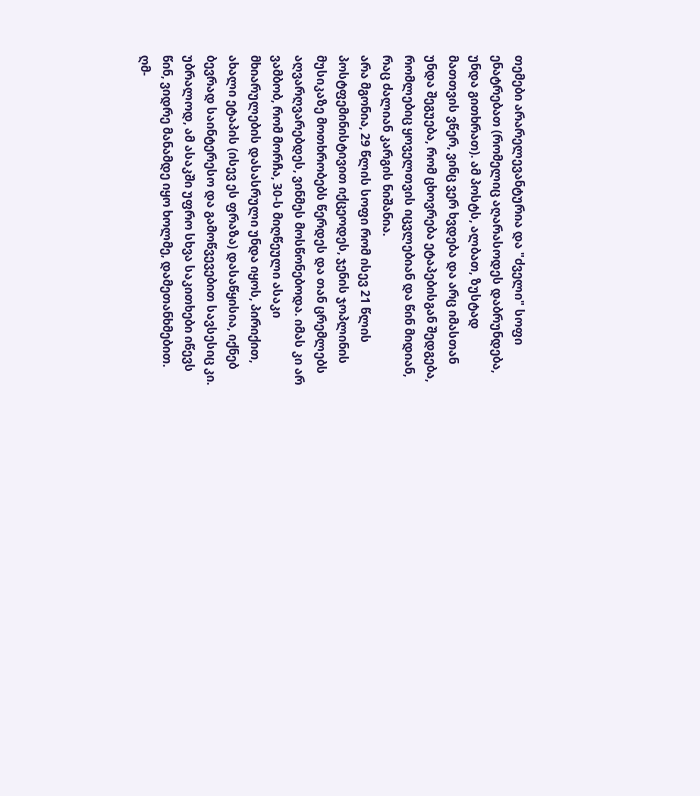თემები არარელევანტურია და "ძველი" სოფი ენატრებათ (რომელიც აღარასოდეს დაბრუნდება, უნდა გითხრათ). ამ პოსტს, ალბათ, ზუსტად მათთვის ვწერ, ვინც ვერ ხვდება და არც იმასთან უნდა შეგუება, რომ ცხოვრება ეტაპებისგან შედგება, რომლებიც ყოველთვის იცვლებიან და წინ მიდიან, რაც ძალიან კარგის ნიშანია.
არა მგონია, 29 წლის სოფი რომ ისევ 21 წლის პოსტფემინისტივით იქცეოდეს, ჯენის ჯოპლინის მუსიკაზე მოთხრობებს წერდეს და თან ცრემლებს აღვარღვარებდეს, ვინმეს მოსწონებოდა. იმას კი არ ვამბობ, რომ მორჩა, 30-ს მიღწეული ასაკი მხიარულების დასასრული უნდა იყოს, პირიქით, ახალი ეტაპის (ისევ ეს ფრაზა) დასაწყისია, იქნებ ბევრად საინტერესო და გამოწვევებით სავსესიც კი. უბრალოდ, ამ ასაკში უფრო სხვა საკითხები იწევს წინ, ვიდრე მანამდე იყო ხოლმე, დამეთანხმებით.
ღმ-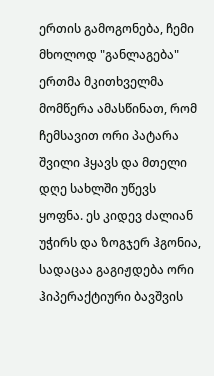ერთის გამოგონება, ჩემი მხოლოდ "განლაგება"
ერთმა მკითხველმა მომწერა ამასწინათ, რომ ჩემსავით ორი პატარა შვილი ჰყავს და მთელი დღე სახლში უწევს ყოფნა. ეს კიდევ ძალიან უჭირს და ზოგჯერ ჰგონია, სადაცაა გაგიჟდება ორი ჰიპერაქტიური ბავშვის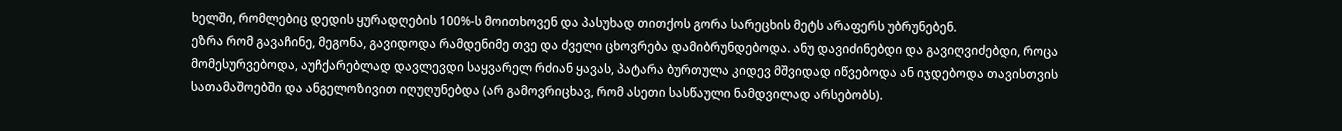ხელში, რომლებიც დედის ყურადღების 100%-ს მოითხოვენ და პასუხად თითქოს გორა სარეცხის მეტს არაფერს უბრუნებენ.
ეზრა რომ გავაჩინე, მეგონა, გავიდოდა რამდენიმე თვე და ძველი ცხოვრება დამიბრუნდებოდა. ანუ დავიძინებდი და გავიღვიძებდი, როცა მომესურვებოდა, აუჩქარებლად დავლევდი საყვარელ რძიან ყავას, პატარა ბურთულა კიდევ მშვიდად იწვებოდა ან იჯდებოდა თავისთვის სათამაშოებში და ანგელოზივით იღუღუნებდა (არ გამოვრიცხავ, რომ ასეთი სასწაული ნამდვილად არსებობს).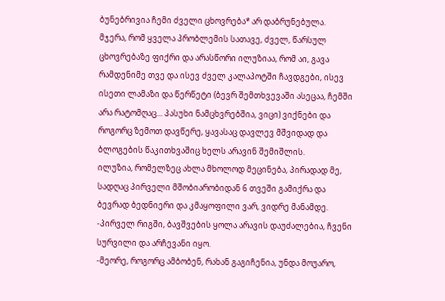ბუნებრივია ჩემი ძველი ცხოვრება* არ დაბრუნებულა.
მჯერა, რომ ყველა პრობლემის სათავე, ძველ, წარსულ ცხოვრებაზე ფიქრი და არასწორი ილუზიაა, რომ აი, გავა რამდენიმე თვე და ისევ ძველ კალაპოტში ჩავდგები, ისევ ისეთი ლამაზი და წერწეტი (ბევრ შემთხვევაში ასეცაა, ჩემში არა რატომღაც... პასუხი ნამცხვრებშია, ვიცი) ვიქნები და როგორც ზემოთ დავწერე, ყავასაც დავლევ მშვიდად და ბლოგების წაკითხვაშიც ხელს არავინ შემიშლის.
ილუზია, რომელზეც ახლა მხოლოდ მეცინება, პირადად მე, სადღაც პირველი მშობიარობიდან 6 თვეში გამიქრა და ბევრად ბედნიერი და კმაყოფილი ვარ, ვიდრე მანამდე.
-პირველ რიგში, ბავშვების ყოლა არავის დაუძალებია, ჩვენი სურვილი და არჩევანი იყო.
-მეორე, როგორც ამბობენ, რახან გაგიჩენია, უნდა მოუარო,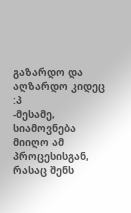გაზარდო და აღზარდო კიდეც :პ
-მესამე, სიამოვნება მიიღო ამ პროცესისგან, რასაც შენს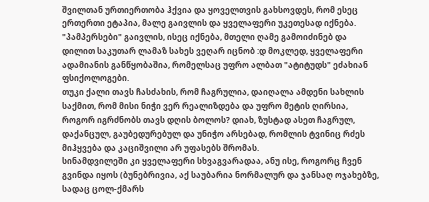შვილთან ურთიერთობა ჰქვია და ყოველთვის გახსოვდეს, რომ ესეც ერთერთი ეტაპია, მალე გაივლის და ყველაფერი უკეთესად იქნება. "პამპერსები" გაივლის, ისეც იქნება, მთელი ღამე გამოიძინებ და დილით საკუთარ ლამაზ სახეს ვეღარ იცნობ :დ მოკლედ, ყველაფერი ადამიანის განწყობაშია, რომელსაც უფრო ალბათ "ატიტუდს" ეძახიან ფსიქოლოგები.
თუკი ქალი თავს ჩასძახის, რომ ჩაგრულია, დაიღალა ამდენი სახლის საქმით, რომ მისი ნიჭი ვერ რეალიზდება და უფრო მეტის ღირსია, როგორ იგრძნობს თავს დღის ბოლოს? დიახ, ზუსტად ასეთ ჩაგრულ, დაქანცულ, გაუბედურებულ და უნიჭო არსებად, რომლის ტვინიც რძეს მიჰყვება და კაციშვილი არ უფასებს შრომას.
სინამდვილეში კი ყველაფერი სხვაგვარადაა, ანუ ისე, როგორც ჩვენ გვინდა იყოს (ბუნებრივია, აქ საუბარია ნორმალურ და ჯანსაღ ოჯახებზე, სადაც ცოლ-ქმარს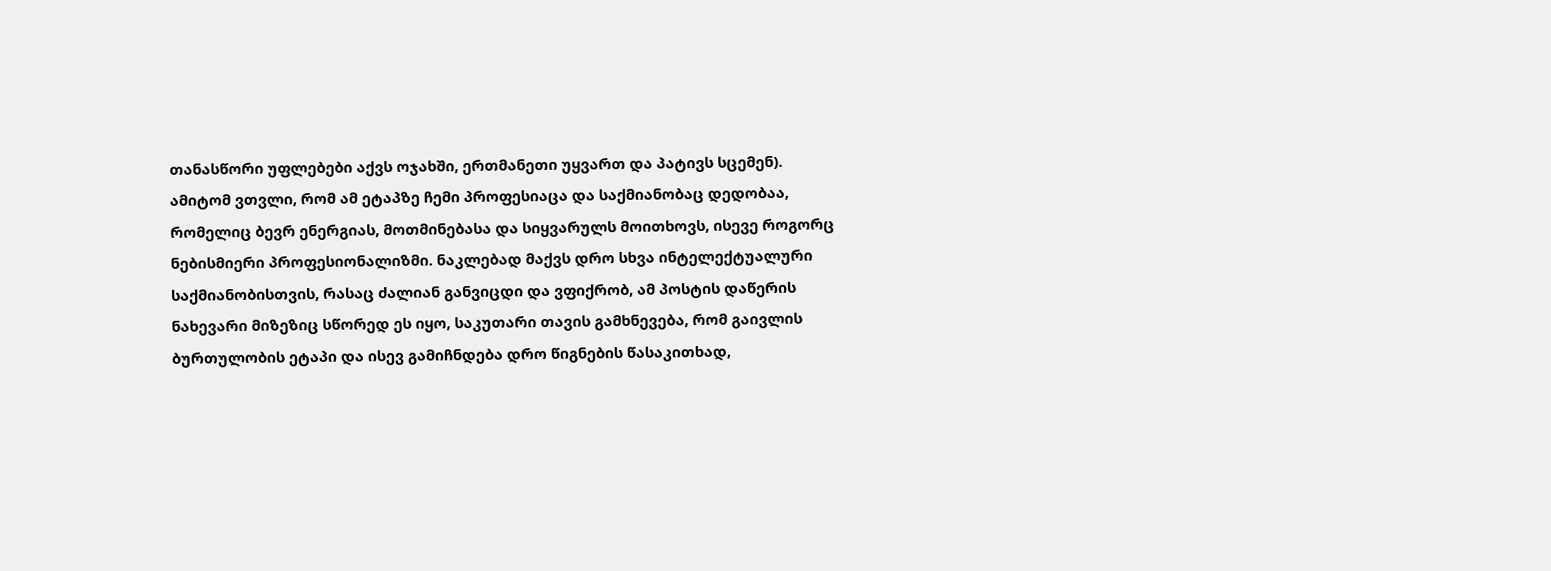თანასწორი უფლებები აქვს ოჯახში, ერთმანეთი უყვართ და პატივს სცემენ).
ამიტომ ვთვლი, რომ ამ ეტაპზე ჩემი პროფესიაცა და საქმიანობაც დედობაა, რომელიც ბევრ ენერგიას, მოთმინებასა და სიყვარულს მოითხოვს, ისევე როგორც ნებისმიერი პროფესიონალიზმი. ნაკლებად მაქვს დრო სხვა ინტელექტუალური საქმიანობისთვის, რასაც ძალიან განვიცდი და ვფიქრობ, ამ პოსტის დაწერის ნახევარი მიზეზიც სწორედ ეს იყო, საკუთარი თავის გამხნევება, რომ გაივლის ბურთულობის ეტაპი და ისევ გამიჩნდება დრო წიგნების წასაკითხად,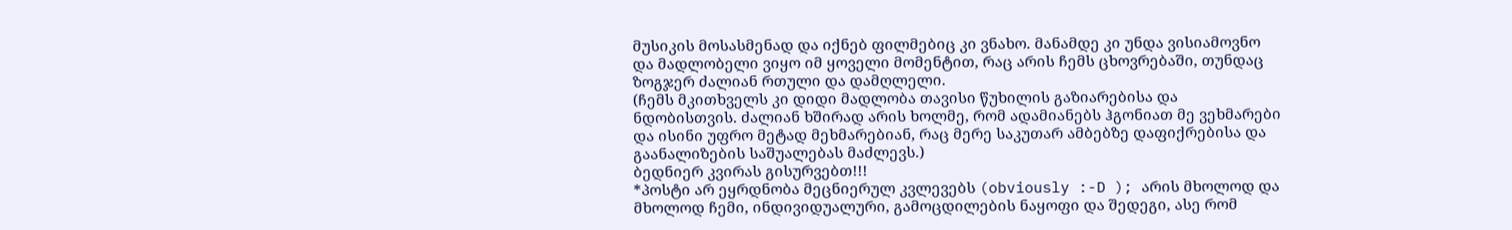მუსიკის მოსასმენად და იქნებ ფილმებიც კი ვნახო. მანამდე კი უნდა ვისიამოვნო და მადლობელი ვიყო იმ ყოველი მომენტით, რაც არის ჩემს ცხოვრებაში, თუნდაც ზოგჯერ ძალიან რთული და დამღლელი.
(ჩემს მკითხველს კი დიდი მადლობა თავისი წუხილის გაზიარებისა და ნდობისთვის. ძალიან ხშირად არის ხოლმე, რომ ადამიანებს ჰგონიათ მე ვეხმარები და ისინი უფრო მეტად მეხმარებიან, რაც მერე საკუთარ ამბებზე დაფიქრებისა და გაანალიზების საშუალებას მაძლევს.)
ბედნიერ კვირას გისურვებთ!!!
*პოსტი არ ეყრდნობა მეცნიერულ კვლევებს (obviously :-D ); არის მხოლოდ და მხოლოდ ჩემი, ინდივიდუალური, გამოცდილების ნაყოფი და შედეგი, ასე რომ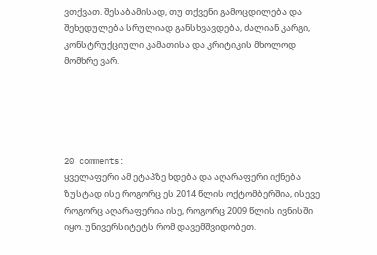ვთქვათ. შესაბამისად, თუ თქვენი გამოცდილება და შეხედულება სრულიად განსხვავდება, ძალიან კარგი, კონსტრუქციული კამათისა და კრიტიკის მხოლოდ მომხრე ვარ.





20 comments:
ყველაფერი ამ ეტაპზე ხდება და აღარაფერი იქნება ზუსტად ისე როგორც ეს 2014 წლის ოქტომბერშია, ისევე როგორც აღარაფერია ისე, როგორც 2009 წლის ივნისში იყო. უნივერსიტეტს რომ დავემშვიდობეთ.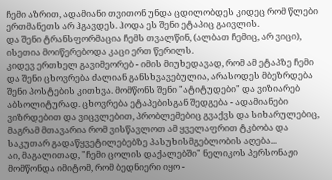ჩემი აზრით, ადამიანი თვითონ უნდა ცდილობდეს კიდეც რომ წლები ერთმანეთს არ ჰგავდეს. ჰოდა ეს შენი ეტაპიც გაივლის.
და შენი ტრანსფორმაცია ჩემს თვალწინ, (ალბათ ჩემიც, არ ვიცი), ისეთია მოიწერებოდა კაცი ერთ წერილს.
კიდევ ერთხელ გავიმეორებ - იმის მიუხედავად, რომ ამ ეტაპზე ჩემი და შენი ცხოვრება ძალიან განსხვავებულია, არასოდეს მბეზრდება შენი პოსტების კითხვა. მომწონს შენი "ატიტუდები" და ვიზიარებ აბსოლიტურად. ცხოვრება ეტაპებისგან შედგება - ადამიანები ვიზრდებით და ვიცვლებით, პრობლემებიც გვაქვს და სიხარულებიც, მაგრამ მთავარია რომ ვისწავლოთ ამ ყველაფრით ტკბობა და საკუთარ გადაწყვეტილებებზე პასუხისმგებლობის აღება...
აი, მაგალითად, "ჩემი ცოლის დაქალებში" ნელიკოს პერსონაჟი მომწონდა იმიტომ, რომ ბედნიერი იყო -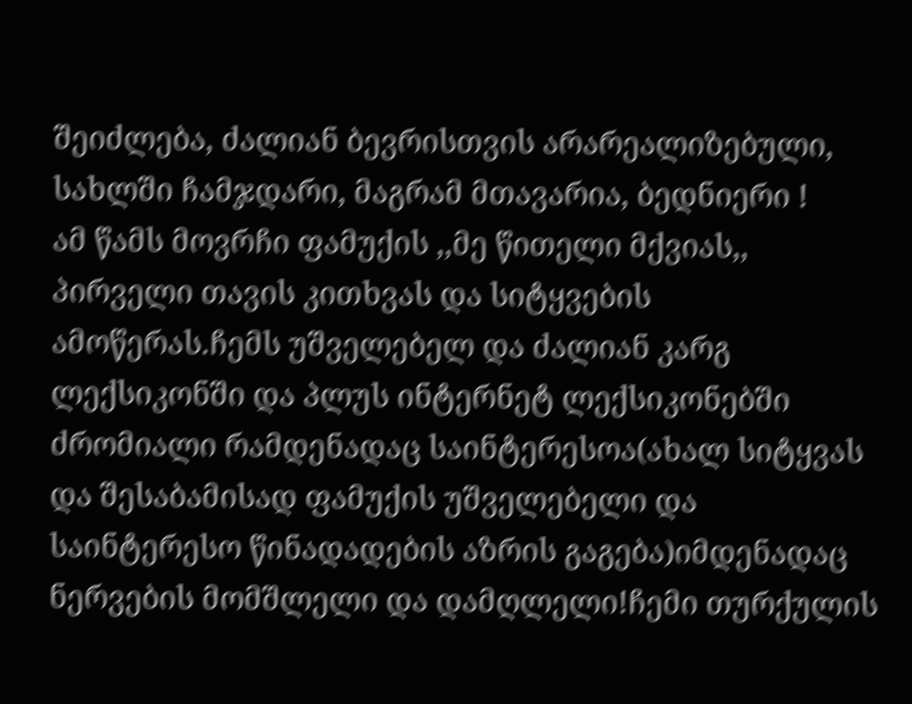შეიძლება, ძალიან ბევრისთვის არარეალიზებული, სახლში ჩამჯდარი, მაგრამ მთავარია, ბედნიერი !
ამ წამს მოვრჩი ფამუქის ,,მე წითელი მქვიას,, პირველი თავის კითხვას და სიტყვების ამოწერას.ჩემს უშველებელ და ძალიან კარგ ლექსიკონში და პლუს ინტერნეტ ლექსიკონებში ძრომიალი რამდენადაც საინტერესოა(ახალ სიტყვას და შესაბამისად ფამუქის უშველებელი და საინტერესო წინადადების აზრის გაგება)იმდენადაც ნერვების მომშლელი და დამღლელი!ჩემი თურქულის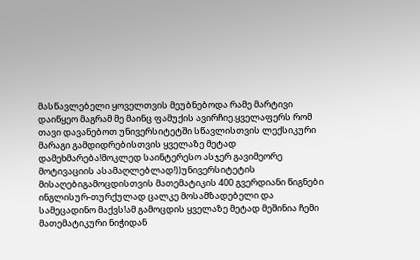მასწავლებელი ყოველთვის მეუბნებოდა რამე მარტივი დაიწყეო მაგრამ მე მაინც ფამუქის ავირჩიე.ყველაფერს რომ თავი დავანებოთ უნივერსიტეტში სწავლისთვის ლექსიკური მარაგი გამდიდრებისთვის ყველაზე მეტად დამეხმარება!მოკლედ საინტერესო ასჯერ გავიმეორე მოტივაციის ასამაღლებლად!))უნივერსიტეტის მისაღებიგამოცდისთვის მათემატიკის 400 გვერდიანი წიგნები ინგლისურ-თურქულად ცალკე მოსამზადებელი და სამეცადინო მაქვს!ამ გამოცდის ყველაზე მეტად მეშინია ჩემი მათემატიკური ნიჭიდან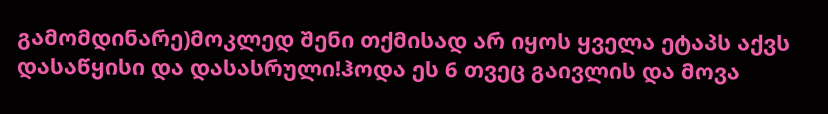გამომდინარე)მოკლედ შენი თქმისად არ იყოს ყველა ეტაპს აქვს დასაწყისი და დასასრული!ჰოდა ეს 6 თვეც გაივლის და მოვა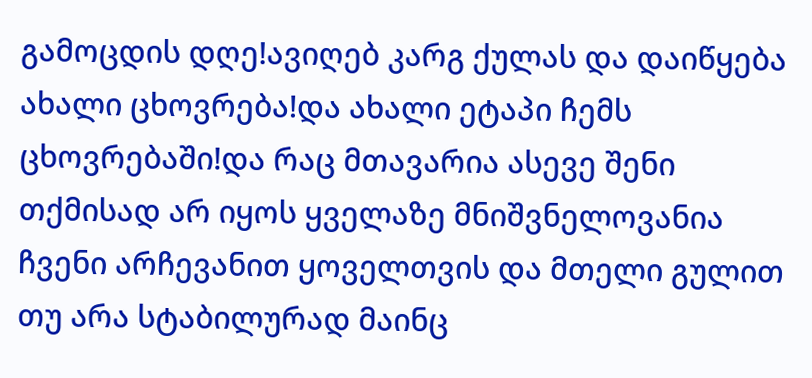გამოცდის დღე!ავიღებ კარგ ქულას და დაიწყება ახალი ცხოვრება!და ახალი ეტაპი ჩემს ცხოვრებაში!და რაც მთავარია ასევე შენი თქმისად არ იყოს ყველაზე მნიშვნელოვანია ჩვენი არჩევანით ყოველთვის და მთელი გულით თუ არა სტაბილურად მაინც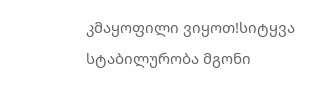კმაყოფილი ვიყოთ!სიტყვა სტაბილურობა მგონი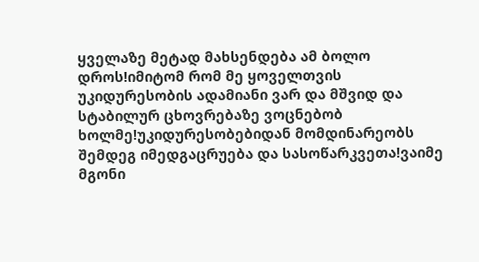ყველაზე მეტად მახსენდება ამ ბოლო დროს!იმიტომ რომ მე ყოველთვის უკიდურესობის ადამიანი ვარ და მშვიდ და სტაბილურ ცხოვრებაზე ვოცნებობ ხოლმე!უკიდურესობებიდან მომდინარეობს შემდეგ იმედგაცრუება და სასოწარკვეთა!ვაიმე მგონი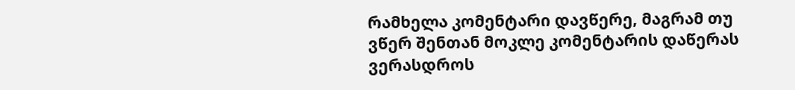რამხელა კომენტარი დავწერე, მაგრამ თუ ვწერ შენთან მოკლე კომენტარის დაწერას ვერასდროს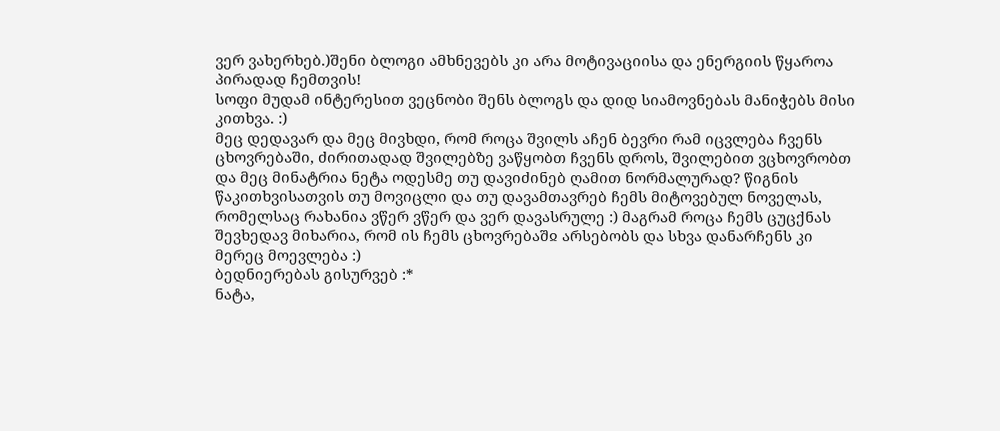ვერ ვახერხებ.)შენი ბლოგი ამხნევებს კი არა მოტივაციისა და ენერგიის წყაროა პირადად ჩემთვის!
სოფი მუდამ ინტერესით ვეცნობი შენს ბლოგს და დიდ სიამოვნებას მანიჭებს მისი კითხვა. :)
მეც დედავარ და მეც მივხდი, რომ როცა შვილს აჩენ ბევრი რამ იცვლება ჩვენს ცხოვრებაში, ძირითადად შვილებზე ვაწყობთ ჩვენს დროს, შვილებით ვცხოვრობთ და მეც მინატრია ნეტა ოდესმე თუ დავიძინებ ღამით ნორმალურად? წიგნის წაკითხვისათვის თუ მოვიცლი და თუ დავამთავრებ ჩემს მიტოვებულ ნოველას, რომელსაც რახანია ვწერ ვწერ და ვერ დავასრულე :) მაგრამ როცა ჩემს ცუცქნას შევხედავ მიხარია, რომ ის ჩემს ცხოვრებაშჲ არსებობს და სხვა დანარჩენს კი მერეც მოევლება :)
ბედნიერებას გისურვებ :*
ნატა,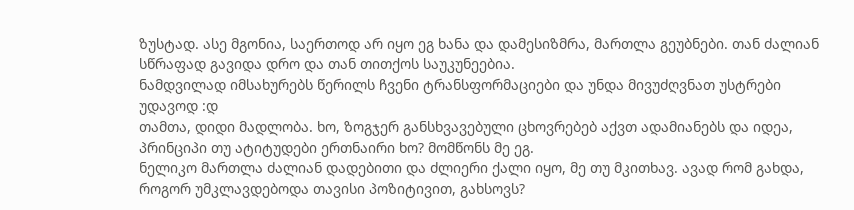ზუსტად. ასე მგონია, საერთოდ არ იყო ეგ ხანა და დამესიზმრა, მართლა გეუბნები. თან ძალიან სწრაფად გავიდა დრო და თან თითქოს საუკუნეებია.
ნამდვილად იმსახურებს წერილს ჩვენი ტრანსფორმაციები და უნდა მივუძღვნათ უსტრები უდავოდ :დ
თამთა, დიდი მადლობა. ხო, ზოგჯერ განსხვავებული ცხოვრებებ აქვთ ადამიანებს და იდეა, პრინციპი თუ ატიტუდები ერთნაირი ხო? მომწონს მე ეგ.
ნელიკო მართლა ძალიან დადებითი და ძლიერი ქალი იყო, მე თუ მკითხავ. ავად რომ გახდა, როგორ უმკლავდებოდა თავისი პოზიტივით, გახსოვს?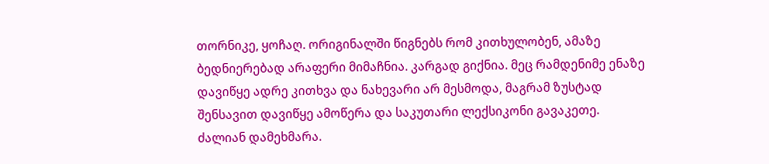თორნიკე, ყოჩაღ. ორიგინალში წიგნებს რომ კითხულობენ, ამაზე ბედნიერებად არაფერი მიმაჩნია. კარგად გიქნია. მეც რამდენიმე ენაზე დავიწყე ადრე კითხვა და ნახევარი არ მესმოდა, მაგრამ ზუსტად შენსავით დავიწყე ამოწერა და საკუთარი ლექსიკონი გავაკეთე. ძალიან დამეხმარა.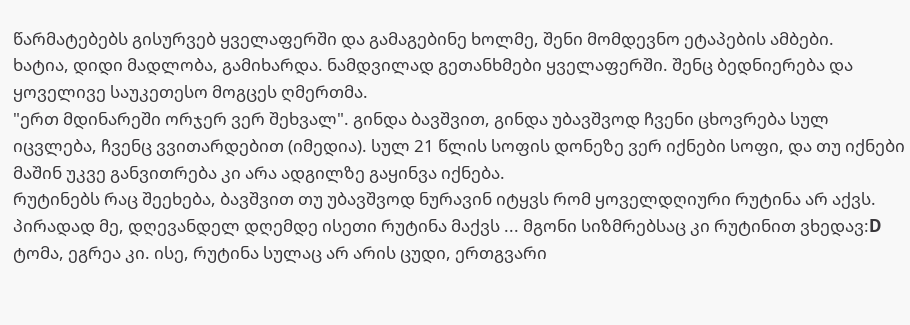წარმატებებს გისურვებ ყველაფერში და გამაგებინე ხოლმე, შენი მომდევნო ეტაპების ამბები.
ხატია, დიდი მადლობა, გამიხარდა. ნამდვილად გეთანხმები ყველაფერში. შენც ბედნიერება და ყოველივე საუკეთესო მოგცეს ღმერთმა.
"ერთ მდინარეში ორჯერ ვერ შეხვალ". გინდა ბავშვით, გინდა უბავშვოდ ჩვენი ცხოვრება სულ იცვლება, ჩვენც ვვითარდებით (იმედია). სულ 21 წლის სოფის დონეზე ვერ იქნები სოფი, და თუ იქნები მაშინ უკვე განვითრება კი არა ადგილზე გაყინვა იქნება.
რუტინებს რაც შეეხება, ბავშვით თუ უბავშვოდ ნურავინ იტყვს რომ ყოველდღიური რუტინა არ აქვს. პირადად მე, დღევანდელ დღემდე ისეთი რუტინა მაქვს ... მგონი სიზმრებსაც კი რუტინით ვხედავ:D
ტომა, ეგრეა კი. ისე, რუტინა სულაც არ არის ცუდი, ერთგვარი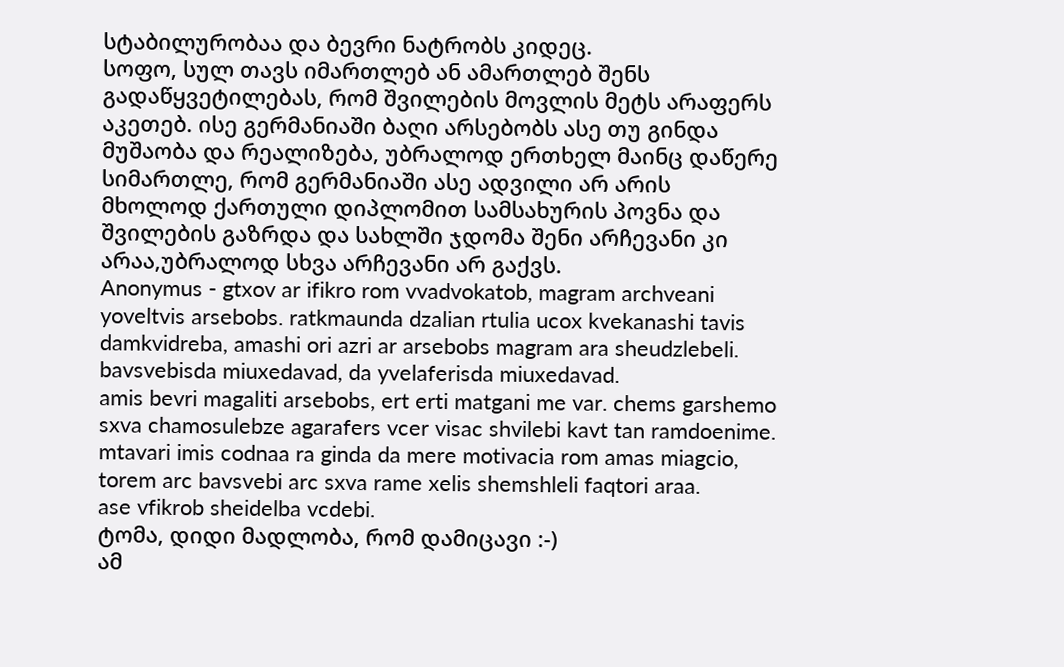სტაბილურობაა და ბევრი ნატრობს კიდეც.
სოფო, სულ თავს იმართლებ ან ამართლებ შენს გადაწყვეტილებას, რომ შვილების მოვლის მეტს არაფერს აკეთებ. ისე გერმანიაში ბაღი არსებობს ასე თუ გინდა მუშაობა და რეალიზება, უბრალოდ ერთხელ მაინც დაწერე სიმართლე, რომ გერმანიაში ასე ადვილი არ არის მხოლოდ ქართული დიპლომით სამსახურის პოვნა და შვილების გაზრდა და სახლში ჯდომა შენი არჩევანი კი არაა,უბრალოდ სხვა არჩევანი არ გაქვს.
Anonymus - gtxov ar ifikro rom vvadvokatob, magram archveani yoveltvis arsebobs. ratkmaunda dzalian rtulia ucox kvekanashi tavis damkvidreba, amashi ori azri ar arsebobs magram ara sheudzlebeli. bavsvebisda miuxedavad, da yvelaferisda miuxedavad.
amis bevri magaliti arsebobs, ert erti matgani me var. chems garshemo sxva chamosulebze agarafers vcer visac shvilebi kavt tan ramdoenime. mtavari imis codnaa ra ginda da mere motivacia rom amas miagcio, torem arc bavsvebi arc sxva rame xelis shemshleli faqtori araa.
ase vfikrob sheidelba vcdebi.
ტომა, დიდი მადლობა, რომ დამიცავი :-)
ამ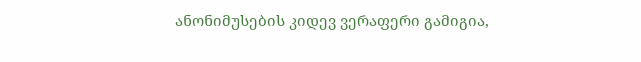ანონიმუსების კიდევ ვერაფერი გამიგია,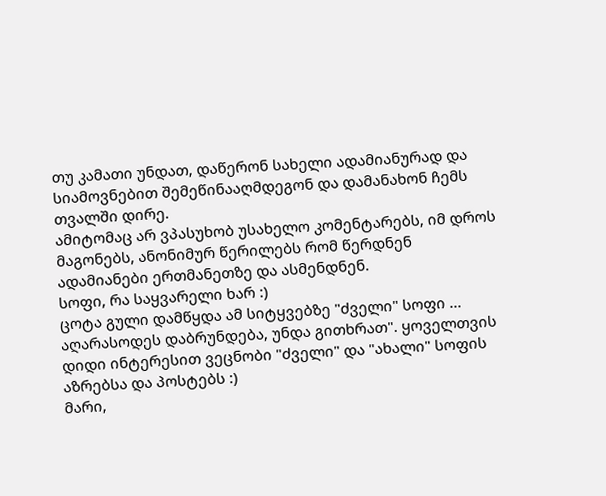თუ კამათი უნდათ, დაწერონ სახელი ადამიანურად და სიამოვნებით შემეწინააღმდეგონ და დამანახონ ჩემს თვალში დირე.
ამიტომაც არ ვპასუხობ უსახელო კომენტარებს, იმ დროს მაგონებს, ანონიმურ წერილებს რომ წერდნენ ადამიანები ერთმანეთზე და ასმენდნენ.
სოფი, რა საყვარელი ხარ :)
ცოტა გული დამწყდა ამ სიტყვებზე "ძველი" სოფი ... აღარასოდეს დაბრუნდება, უნდა გითხრათ". ყოველთვის დიდი ინტერესით ვეცნობი "ძველი" და "ახალი" სოფის აზრებსა და პოსტებს :)
მარი,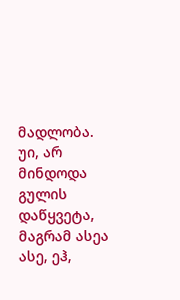მადლობა. უი, არ მინდოდა გულის დაწყვეტა, მაგრამ ასეა ასე, ეჰ,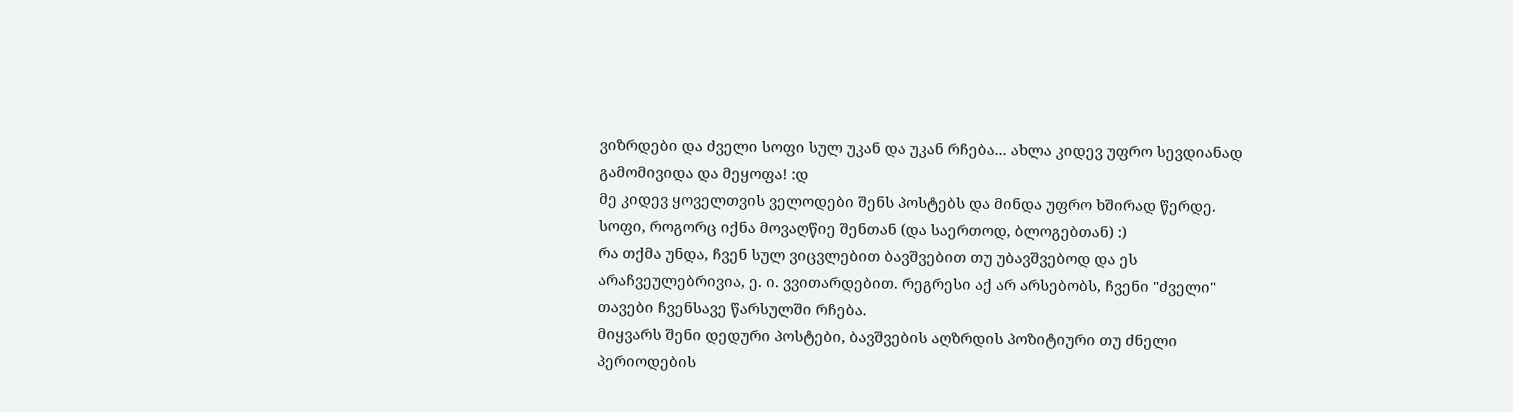ვიზრდები და ძველი სოფი სულ უკან და უკან რჩება... ახლა კიდევ უფრო სევდიანად გამომივიდა და მეყოფა! :დ
მე კიდევ ყოველთვის ველოდები შენს პოსტებს და მინდა უფრო ხშირად წერდე.
სოფი, როგორც იქნა მოვაღწიე შენთან (და საერთოდ, ბლოგებთან) :)
რა თქმა უნდა, ჩვენ სულ ვიცვლებით ბავშვებით თუ უბავშვებოდ და ეს არაჩვეულებრივია, ე. ი. ვვითარდებით. რეგრესი აქ არ არსებობს, ჩვენი "ძველი" თავები ჩვენსავე წარსულში რჩება.
მიყვარს შენი დედური პოსტები, ბავშვების აღზრდის პოზიტიური თუ ძნელი პერიოდების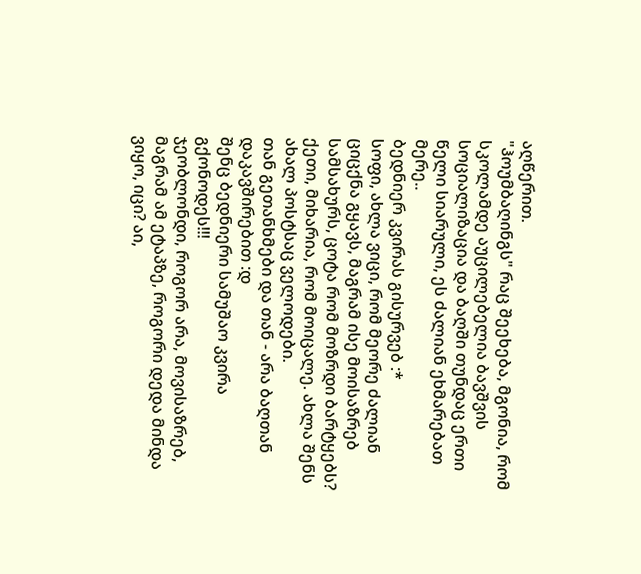აღწერით.
"ჰოუმბაღინგს" რაც შეეხება, მგონია, რომ სკოლამდე აუცილებელია ბავშვის სოციალიზაცია და ბაღში თუნდაც ერთი წელი სიარული, ეს ძალიან ეხმარებათ მერე..
ბედნიერ კვირას გისურვებ :*
სოფი, ახლა ვიცი, რომ მეორე ძალიან ციცქნა გყავს, მაგრამ ისე მოისაზრებ სამსახურს, ცოტა რომ მოზრდი ბარტყებს?
ქეთი, მიხარია, რომ მოიცალე. ახლა შენს ახალ პოსტსაც ველოდები.
თან გეთანხმები და თან - არა ბაღთან დაკავშირებით :დ
შენც ბედნიერი სამუშაო კვირა გქონოდეს!!!
ჯეობლონდი, როგორ არა, მოვისაზრებ, მაგრამ ამ ეტაპზე, როგორი დედა მინდა ვიყო, იცი? აი,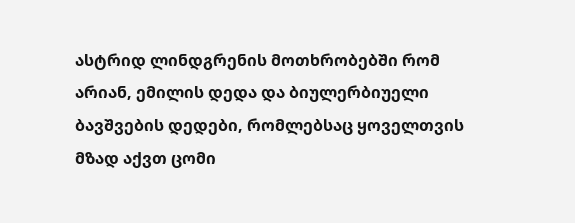ასტრიდ ლინდგრენის მოთხრობებში რომ არიან, ემილის დედა და ბიულერბიუელი ბავშვების დედები, რომლებსაც ყოველთვის მზად აქვთ ცომი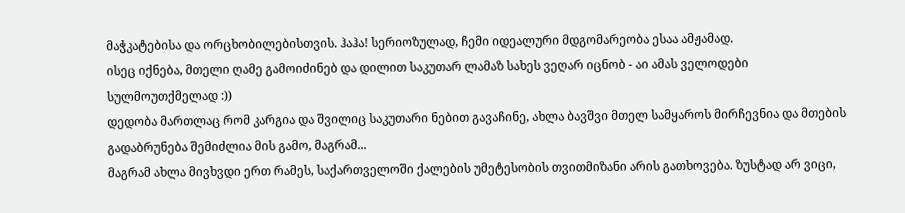მაჭკატებისა და ორცხობილებისთვის. ჰაჰა! სერიოზულად, ჩემი იდეალური მდგომარეობა ესაა ამჟამად.
ისეც იქნება, მთელი ღამე გამოიძინებ და დილით საკუთარ ლამაზ სახეს ვეღარ იცნობ - აი ამას ველოდები სულმოუთქმელად :))
დედობა მართლაც რომ კარგია და შვილიც საკუთარი ნებით გავაჩინე, ახლა ბავშვი მთელ სამყაროს მირჩევნია და მთების გადაბრუნება შემიძლია მის გამო, მაგრამ...
მაგრამ ახლა მივხვდი ერთ რამეს, საქართველოში ქალების უმეტესობის თვითმიზანი არის გათხოვება. ზუსტად არ ვიცი,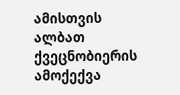ამისთვის ალბათ ქვეცნობიერის ამოქექვა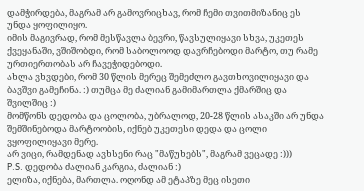დამჭირდება, მაგრამ არ გამოვრიცხავ, რომ ჩემი თვითმიზანიც ეს უნდა ყოფილიყო.
იმის მაგივრად, რომ მესწავლა ბევრი, წავსულიყავი სხვა, უკეთეს ქვეყანაში, ვშიშობდი, რომ საბოლოოდ დავრჩებოდი მარტო, თუ რამე ურთიერთობას არ ჩავეჭიდებოდი.
ახლა ვხვდები, რომ 30 წლის მერეც შემეძლო გავთხოვილიყავი და ბავშვი გამეჩინა. :) თუმცა მე ძალიან გამიმართლა ქმარშიც და შვილშიც :)
მომწონს დედობა და ცოლობა, უბრალოდ, 20-28 წლის ასაკში არ უნდა შემშინებოდა მარტოობის, იქნებ უკეთესი დედა და ცოლი ვყოფილიყავი მერე.
არ ვიცი, რამდენად ავხსენი რაც "მაწუხებს", მაგრამ ვეცადე :)))
P.S. დედობა ძალიან კარგია, ძალიან :)
ელიზა, იქნება, მართლა. ოღონდ ამ ეტაპზე მეც ისეთი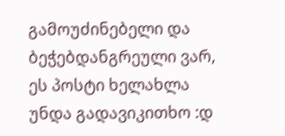გამოუძინებელი და ბეჭებდანგრეული ვარ, ეს პოსტი ხელახლა უნდა გადავიკითხო :დ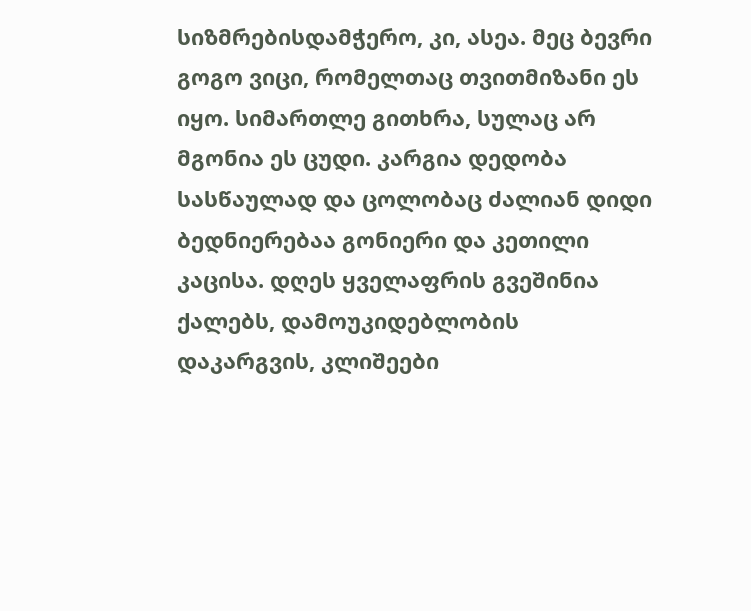სიზმრებისდამჭერო, კი, ასეა. მეც ბევრი გოგო ვიცი, რომელთაც თვითმიზანი ეს იყო. სიმართლე გითხრა, სულაც არ მგონია ეს ცუდი. კარგია დედობა სასწაულად და ცოლობაც ძალიან დიდი ბედნიერებაა გონიერი და კეთილი კაცისა. დღეს ყველაფრის გვეშინია ქალებს, დამოუკიდებლობის დაკარგვის, კლიშეები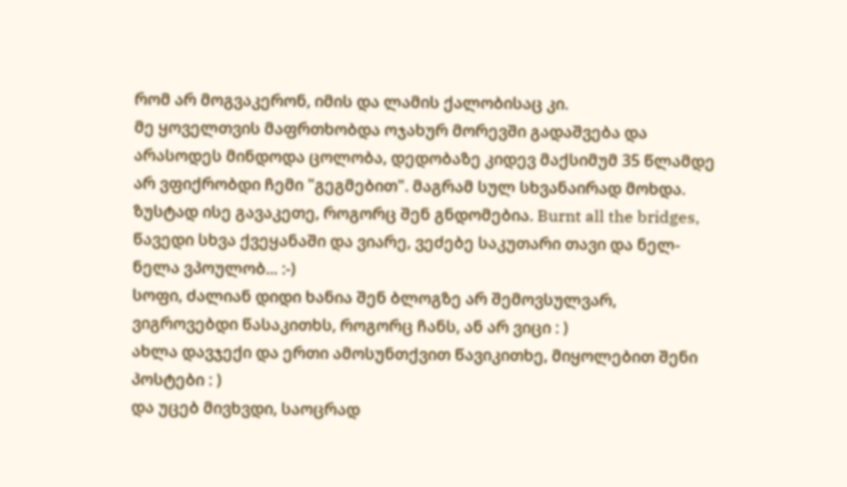რომ არ მოგვაკერონ, იმის და ლამის ქალობისაც კი.
მე ყოველთვის მაფრთხობდა ოჯახურ მორევში გადაშვება და არასოდეს მინდოდა ცოლობა, დედობაზე კიდევ მაქსიმუმ 35 წლამდე არ ვფიქრობდი ჩემი "გეგმებით". მაგრამ სულ სხვანაირად მოხდა.
ზუსტად ისე გავაკეთე, როგორც შენ გნდომებია. Burnt all the bridges, წავედი სხვა ქვეყანაში და ვიარე, ვეძებე საკუთარი თავი და ნელ-ნელა ვპოულობ... :-)
სოფი, ძალიან დიდი ხანია შენ ბლოგზე არ შემოვსულვარ, ვიგროვებდი წასაკითხს, როგორც ჩანს, ან არ ვიცი : )
ახლა დავჯექი და ერთი ამოსუნთქვით წავიკითხე, მიყოლებით შენი პოსტები : )
და უცებ მივხვდი, საოცრად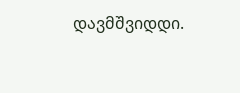დავმშვიდდი.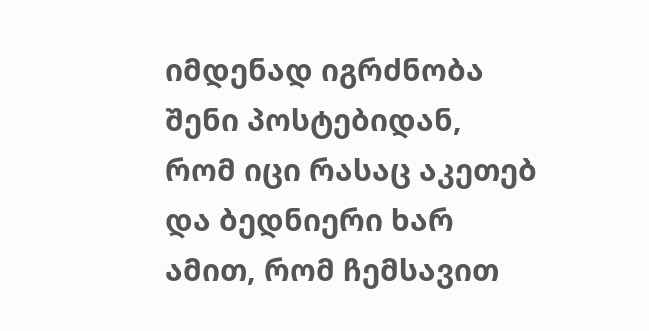იმდენად იგრძნობა შენი პოსტებიდან, რომ იცი რასაც აკეთებ და ბედნიერი ხარ ამით, რომ ჩემსავით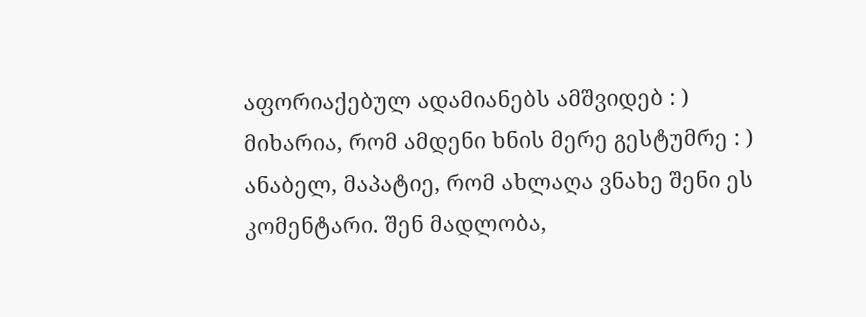აფორიაქებულ ადამიანებს ამშვიდებ : )
მიხარია, რომ ამდენი ხნის მერე გესტუმრე : )
ანაბელ, მაპატიე, რომ ახლაღა ვნახე შენი ეს კომენტარი. შენ მადლობა,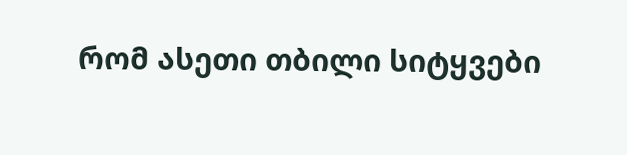რომ ასეთი თბილი სიტყვები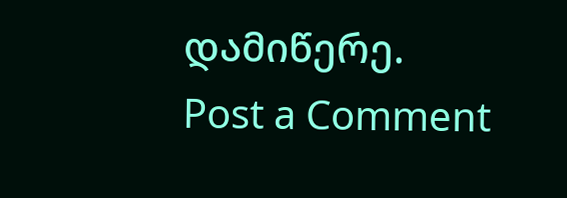დამიწერე.
Post a Comment